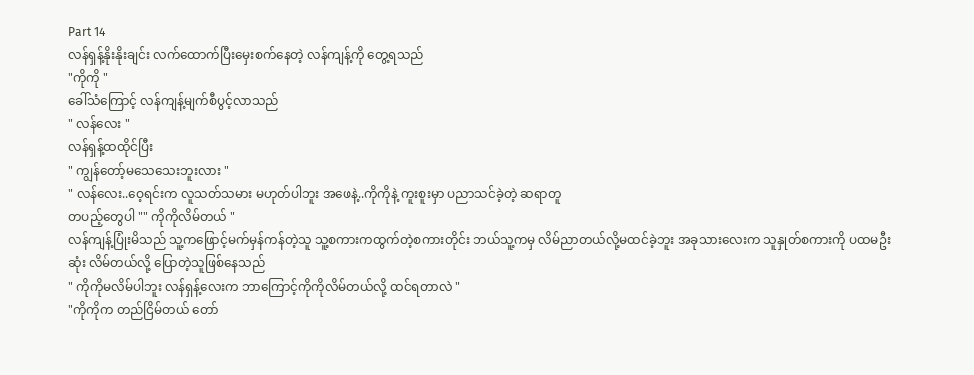Part 14
လန်ရှန့်နိုးနိုးချင်း လက်ထောက်ပြီးမှေးစက်နေတဲ့ လန်ကျန့်ကို တွေ့ရသည်
"ကိုကို "
ခေါ်သံကြောင့် လန်ကျန့်မျက်စီပွင့်လာသည်
" လန်လေး "
လန်ရှန့်ထထိုင်ပြီး
" ကျွန်တော့်မသေသေးဘူးလား "
" လန်လေး..ဝေ့ရင်းက လူသတ်သမား မဟုတ်ပါဘူး အဖေနဲ့..ကိုကိုနဲ့ ကူးစူးမှာ ပညာသင်ခဲ့တဲ့ ဆရာတူ
တပည့်တွေပါ "" ကိုကိုလိမ်တယ် "
လန်ကျန့်ပြုံးမိသည် သူ့ကဖြောင့်မက်မှန်ကန်တဲ့သူ သူ့စကားကထွက်တဲ့စကားတိုင်း ဘယ်သူ့ကမှ လိမ်ညာတယ်လို့မထင်ခဲ့ဘူး အခုသားလေးက သူနှုတ်စကားကို ပထမဦးဆုံး လိမ်တယ်လို့ ပြောတဲ့သူဖြစ်နေသည်
" ကိုကိုမလိမ်ပါဘူး လန်ရှန့်လေးက ဘာကြောင့်ကိုကိုလိမ်တယ်လို့ ထင်ရတာလဲ "
"ကိုကိုက တည်ငြိမ်တယ် တော်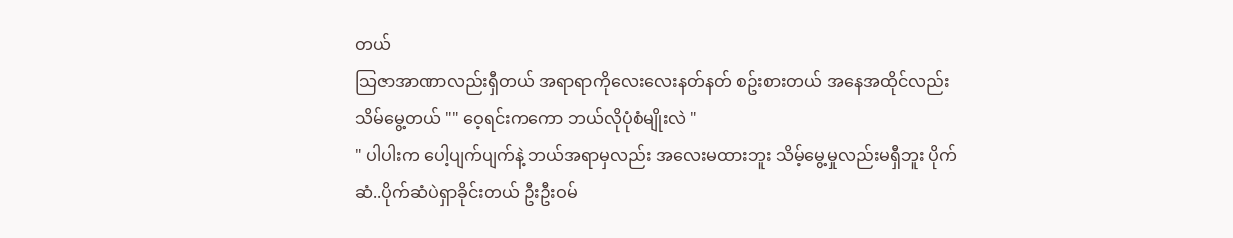တယ်
သြဇာအာဏာလည်းရှီတယ် အရာရာကိုလေးလေးနတ်နတ် စဥ်းစားတယ် အနေအထိုင်လည်း သိမ်မွေ့တယ် "" ဝေ့ရင်းကကော ဘယ်လိုပုံစံမျိုးလဲ "
" ပါပါးက ပေါ့ပျက်ပျက်နဲ့ ဘယ်အရာမှလည်း အလေးမထားဘူး သိမ့်မွေ့မှုလည်းမရှီဘူး ပိုက်ဆံ..ပိုက်ဆံပဲရှာခိုင်းတယ် ဦးဦးဝမ်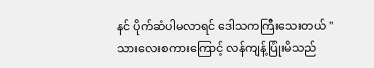နင် ပိုက်ဆံပါမလာရင် ဒေါသကကြီးသေးတယ် "
သားလေးစကားကြောင့် လန်ကျန့်ပြုံးမိသည်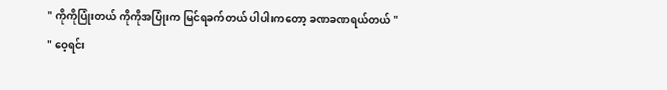" ကိုကိုပြုံးတယ် ကိုကိုအပြုံးက မြင်ရခက်တယ် ပါပါးကတော့ ခဏခဏရယ်တယ် "
" ဝေ့ရင်း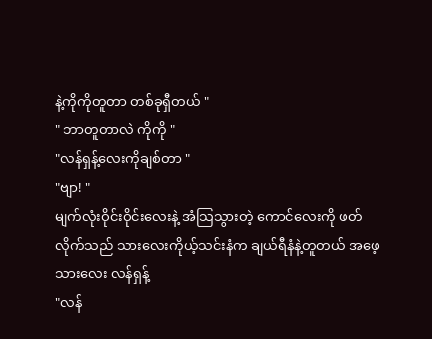နဲ့ကိုကိုတူတာ တစ်ခုရှီတယ် "
" ဘာတူတာလဲ ကိုကို "
"လန်ရှန့်လေးကိုချစ်တာ "
"ဗျာ! "
မျက်လုံးဝိုင်းဝိုင်းလေးနဲ့ အံသြသွားတဲ့ ကောင်လေးကို ဖတ်လိုက်သည် သားလေးကိုယ့်သင်းနံက ချယ်ရီနံနဲ့တူတယ် အဖေ့သားလေး လန်ရှန့်
"လန်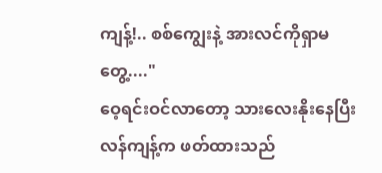ကျန့်!.. စစ်ကျွေးနဲ့ အားလင်ကိုရှာမတွေ့...."
ဝေ့ရင်းဝင်လာတော့ သားလေးနိုးနေပြီး လန်ကျန့်က ဖတ်ထားသည်